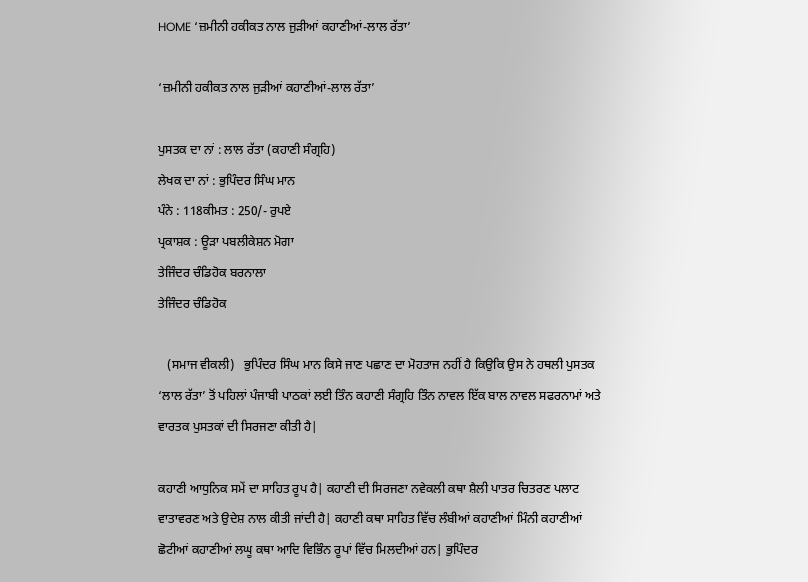HOME ‘ਜ਼ਮੀਨੀ ਹਕੀਕਤ ਨਾਲ ਜੁੜੀਆਂ ਕਹਾਣੀਆਂ-ਲਾਲ ਰੱਤਾ’

‘ਜ਼ਮੀਨੀ ਹਕੀਕਤ ਨਾਲ ਜੁੜੀਆਂ ਕਹਾਣੀਆਂ-ਲਾਲ ਰੱਤਾ’

ਪੁਸਤਕ ਦਾ ਨਾਂ : ਲਾਲ ਰੱਤਾ (ਕਹਾਣੀ ਸੰਗ੍ਰਹਿ)
ਲੇਖਕ ਦਾ ਨਾਂ : ਭੁਪਿੰਦਰ ਸਿੰਘ ਮਾਨ
ਪੰਨੇ : 118ਕੀਮਤ : 250/- ਰੁਪਏ
ਪ੍ਰਕਾਸ਼ਕ : ਊੜਾ ਪਬਲੀਕੇਸ਼ਨ ਮੋਗਾ
ਤੇਜਿੰਦਰ ਚੰਡਿਹੋਕ ਬਰਨਾਲਾ
ਤੇਜਿੰਦਰ ਚੰਡਿਹੋਕ

   (ਸਮਾਜ ਵੀਕਲੀ)   ਭੁਪਿੰਦਰ ਸਿੰਘ ਮਾਨ ਕਿਸੇ ਜਾਣ ਪਛਾਣ ਦਾ ਮੋਹਤਾਜ ਨਹੀਂ ਹੈ ਕਿਉਕਿ ਉਸ ਨੇ ਹਥਲੀ ਪੁਸਤਕ ‘ਲਾਲ ਰੱਤਾ’ ਤੋਂ ਪਹਿਲਾਂ ਪੰਜਾਬੀ ਪਾਠਕਾਂ ਲਈ ਤਿੰਨ ਕਹਾਣੀ ਸੰਗ੍ਰਹਿ ਤਿੰਨ ਨਾਵਲ ਇੱਕ ਬਾਲ ਨਾਵਲ ਸਫਰਨਾਮਾਂ ਅਤੇ ਵਾਰਤਕ ਪੁਸਤਕਾਂ ਦੀ ਸਿਰਜਣਾ ਕੀਤੀ ਹੈ|

ਕਹਾਣੀ ਆਧੁਨਿਕ ਸਮੇਂ ਦਾ ਸਾਹਿਤ ਰੂਪ ਹੈ| ਕਹਾਣੀ ਦੀ ਸਿਰਜਣਾ ਨਵੇਕਲੀ ਕਥਾ ਸ਼ੈਲੀ ਪਾਤਰ ਚਿਤਰਣ ਪਲਾਟ ਵਾਤਾਵਰਣ ਅਤੇ ਉਦੇਸ਼ ਨਾਲ ਕੀਤੀ ਜਾਂਦੀ ਹੈ| ਕਹਾਣੀ ਕਥਾ ਸਾਹਿਤ ਵਿੱਚ ਲੰਬੀਆਂ ਕਹਾਣੀਆਂ ਮਿੰਨੀ ਕਹਾਣੀਆਂ ਛੋਟੀਆਂ ਕਹਾਣੀਆਂ ਲਘੂ ਕਥਾ ਆਦਿ ਵਿਭਿੰਨ ਰੂਪਾਂ ਵਿੱਚ ਮਿਲਦੀਆਂ ਹਨ| ਭੁਪਿੰਦਰ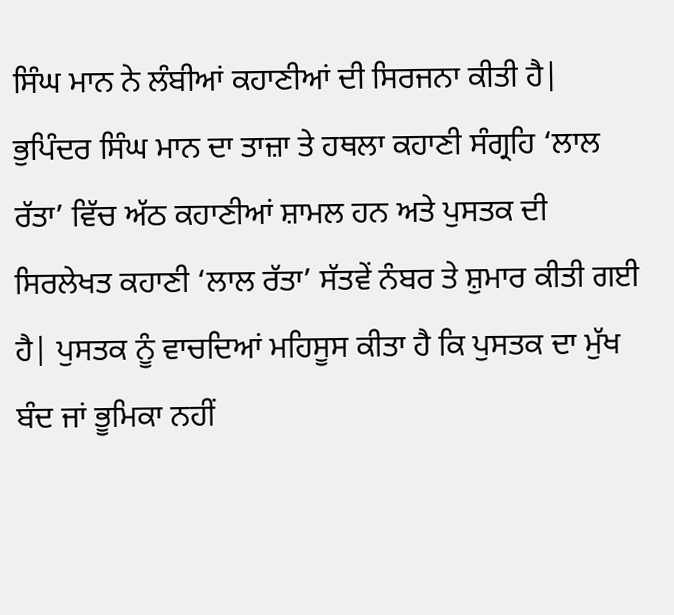ਸਿੰਘ ਮਾਨ ਨੇ ਲੰਬੀਆਂ ਕਹਾਣੀਆਂ ਦੀ ਸਿਰਜਨਾ ਕੀਤੀ ਹੈ|
ਭੁਪਿੰਦਰ ਸਿੰਘ ਮਾਨ ਦਾ ਤਾਜ਼ਾ ਤੇ ਹਥਲਾ ਕਹਾਣੀ ਸੰਗ੍ਰਹਿ ‘ਲਾਲ ਰੱਤਾ’ ਵਿੱਚ ਅੱਠ ਕਹਾਣੀਆਂ ਸ਼ਾਮਲ ਹਨ ਅਤੇ ਪੁਸਤਕ ਦੀ ਸਿਰਲੇਖਤ ਕਹਾਣੀ ‘ਲਾਲ ਰੱਤਾ’ ਸੱਤਵੇਂ ਨੰਬਰ ਤੇ ਸ਼ੁਮਾਰ ਕੀਤੀ ਗਈ ਹੈ| ਪੁਸਤਕ ਨੂੰ ਵਾਚਦਿਆਂ ਮਹਿਸੂਸ ਕੀਤਾ ਹੈ ਕਿ ਪੁਸਤਕ ਦਾ ਮੁੱਖ ਬੰਦ ਜਾਂ ਭੂਮਿਕਾ ਨਹੀਂ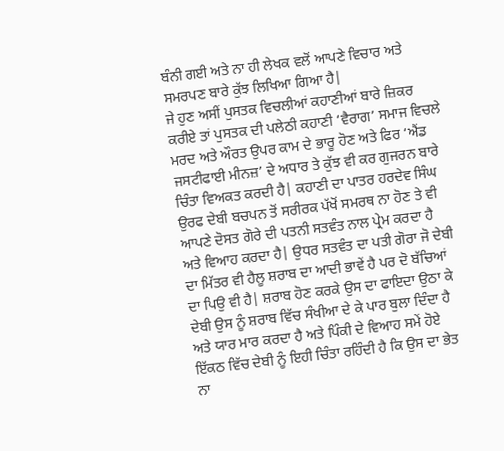ਬੰਨੀ ਗਈ ਅਤੇ ਨਾ ਹੀ ਲੇਖਕ ਵਲੋਂ ਆਪਣੇ ਵਿਚਾਰ ਅਤੇ ਸਮਰਪਣ ਬਾਰੇ ਕੁੱਝ ਲਿਖਿਆ ਗਿਆ ਹੈ|
ਜੇ ਹੁਣ ਅਸੀਂ ਪੁਸਤਕ ਵਿਚਲੀਆਂ ਕਹਾਣੀਆਂ ਬਾਰੇ ਜ਼ਿਕਰ ਕਰੀਏ ਤਾਂ ਪੁਸਤਕ ਦੀ ਪਲੇਠੀ ਕਹਾਣੀ ‘ਵੈਰਾਗ’ ਸਮਾਜ ਵਿਚਲੇ ਮਰਦ ਅਤੇ ਔਰਤ ਉਪਰ ਕਾਮ ਦੇ ਭਾਰੂ ਹੋਣ ਅਤੇ ਫਿਰ ‘ਐਂਡ ਜਸਟੀਫਾਈ ਮੀਨਜ਼’ ਦੇ ਅਧਾਰ ਤੇ ਕੁੱਝ ਵੀ ਕਰ ਗੁਜਰਨ ਬਾਰੇ ਚਿੰਤਾ ਵਿਅਕਤ ਕਰਦੀ ਹੈ| ਕਹਾਣੀ ਦਾ ਪਾਤਰ ਹਰਦੇਵ ਸਿੰਘ ਉਰਫ ਦੇਬੀ ਬਚਪਨ ਤੋਂ ਸਰੀਰਕ ਪੱਖੋਂ ਸਮਰਥ ਨਾ ਹੋਣ ਤੇ ਵੀ ਆਪਣੇ ਦੋਸਤ ਗੋਰੇ ਦੀ ਪਤਨੀ ਸਤਵੰਤ ਨਾਲ ਪ੍ਰੇਮ ਕਰਦਾ ਹੈ ਅਤੇ ਵਿਆਹ ਕਰਦਾ ਹੈ| ਉਧਰ ਸਤਵੰਤ ਦਾ ਪਤੀ ਗੋਰਾ ਜੋ ਦੇਬੀ ਦਾ ਮਿੱਤਰ ਵੀ ਹੈਲੂ ਸ਼ਰਾਬ ਦਾ ਆਦੀ ਭਾਵੇਂ ਹੈ ਪਰ ਦੋ ਬੱਚਿਆਂ ਦਾ ਪਿਉ ਵੀ ਹੈ| ਸ਼ਰਾਬ ਹੋਣ ਕਰਕੇ ਉਸ ਦਾ ਫਾਇਦਾ ਉਠਾ ਕੇ ਦੇਬੀ ਉਸ ਨੂੰ ਸ਼ਰਾਬ ਵਿੱਚ ਸੰਖੀਆ ਦੇ ਕੇ ਪਾਰ ਬੁਲਾ ਦਿੰਦਾ ਹੈ ਅਤੇ ਯਾਰ ਮਾਰ ਕਰਦਾ ਹੈ ਅਤੇ ਪਿੰਕੀ ਦੇ ਵਿਆਹ ਸਮੇਂ ਹੋਏ ਇੱਕਠ ਵਿੱਚ ਦੇਬੀ ਨੂੰ ਇਹੀ ਚਿੰਤਾ ਰਹਿੰਦੀ ਹੈ ਕਿ ਉਸ ਦਾ ਭੇਤ ਨਾ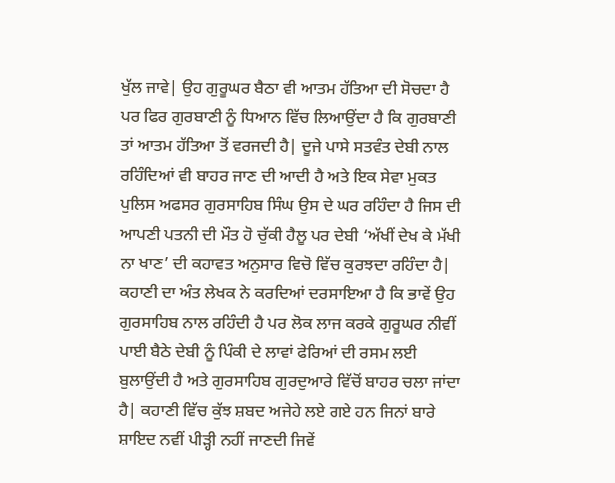ਖੁੱਲ ਜਾਵੇ| ਉਹ ਗੁਰੂਘਰ ਬੈਠਾ ਵੀ ਆਤਮ ਹੱਤਿਆ ਦੀ ਸੋਚਦਾ ਹੈ ਪਰ ਫਿਰ ਗੁਰਬਾਣੀ ਨੂੰ ਧਿਆਨ ਵਿੱਚ ਲਿਆਉਂਦਾ ਹੈ ਕਿ ਗੁਰਬਾਣੀ ਤਾਂ ਆਤਮ ਹੱਤਿਆ ਤੋਂ ਵਰਜਦੀ ਹੈ| ਦੂਜੇ ਪਾਸੇ ਸਤਵੰਤ ਦੇਬੀ ਨਾਲ ਰਹਿੰਦਿਆਂ ਵੀ ਬਾਹਰ ਜਾਣ ਦੀ ਆਦੀ ਹੈ ਅਤੇ ਇਕ ਸੇਵਾ ਮੁਕਤ ਪੁਲਿਸ ਅਫਸਰ ਗੁਰਸਾਹਿਬ ਸਿੰਘ ਉਸ ਦੇ ਘਰ ਰਹਿੰਦਾ ਹੈ ਜਿਸ ਦੀ ਆਪਣੀ ਪਤਨੀ ਦੀ ਮੌਤ ਹੋ ਚੁੱਕੀ ਹੈਲੂ ਪਰ ਦੇਬੀ ‘ਅੱਖੀਂ ਦੇਖ ਕੇ ਮੱਖੀ ਨਾ ਖਾਣ’ ਦੀ ਕਹਾਵਤ ਅਨੁਸਾਰ ਵਿਚੋ ਵਿੱਚ ਕੁਰਝਦਾ ਰਹਿੰਦਾ ਹੈ| ਕਹਾਣੀ ਦਾ ਅੰਤ ਲੇਖਕ ਨੇ ਕਰਦਿਆਂ ਦਰਸਾਇਆ ਹੈ ਕਿ ਭਾਵੇਂ ਉਹ ਗੁਰਸਾਹਿਬ ਨਾਲ ਰਹਿੰਦੀ ਹੈ ਪਰ ਲੋਕ ਲਾਜ ਕਰਕੇ ਗੁਰੂਘਰ ਨੀਵੀਂ ਪਾਈ ਬੈਠੇ ਦੇਬੀ ਨੂੰ ਪਿੰਕੀ ਦੇ ਲਾਵਾਂ ਫੇਰਿਆਂ ਦੀ ਰਸਮ ਲਈ ਬੁਲਾਉਂਦੀ ਹੈ ਅਤੇ ਗੁਰਸਾਹਿਬ ਗੁਰਦੁਆਰੇ ਵਿੱਚੋਂ ਬਾਹਰ ਚਲਾ ਜਾਂਦਾ ਹੈ| ਕਹਾਣੀ ਵਿੱਚ ਕੁੱਝ ਸ਼ਬਦ ਅਜੇਹੇ ਲਏ ਗਏ ਹਨ ਜਿਨਾਂ ਬਾਰੇ ਸ਼ਾਇਦ ਨਵੀਂ ਪੀੜ੍ਹੀ ਨਹੀਂ ਜਾਣਦੀ ਜਿਵੇਂ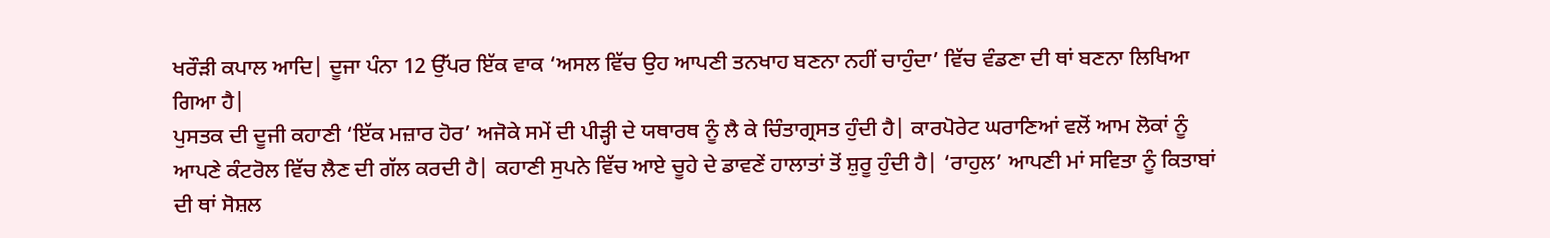ਖਰੌੜੀ ਕਪਾਲ ਆਦਿ| ਦੂਜਾ ਪੰਨਾ 12 ਉੱਪਰ ਇੱਕ ਵਾਕ ‘ਅਸਲ ਵਿੱਚ ਉਹ ਆਪਣੀ ਤਨਖਾਹ ਬਣਨਾ ਨਹੀਂ ਚਾਹੁੰਦਾ’ ਵਿੱਚ ਵੰਡਣਾ ਦੀ ਥਾਂ ਬਣਨਾ ਲਿਖਿਆ ਗਿਆ ਹੈ|
ਪੁਸਤਕ ਦੀ ਦੂਜੀ ਕਹਾਣੀ ‘ਇੱਕ ਮਜ਼ਾਰ ਹੋਰ’ ਅਜੋਕੇ ਸਮੇਂ ਦੀ ਪੀੜ੍ਹੀ ਦੇ ਯਥਾਰਥ ਨੂੰ ਲੈ ਕੇ ਚਿੰਤਾਗ੍ਰਸਤ ਹੁੰਦੀ ਹੈ| ਕਾਰਪੋਰੇਟ ਘਰਾਣਿਆਂ ਵਲੋਂ ਆਮ ਲੋਕਾਂ ਨੂੰ ਆਪਣੇ ਕੰਟਰੋਲ ਵਿੱਚ ਲੈਣ ਦੀ ਗੱਲ ਕਰਦੀ ਹੈ| ਕਹਾਣੀ ਸੁਪਨੇ ਵਿੱਚ ਆਏ ਚੂਹੇ ਦੇ ਡਾਵਣੇਂ ਹਾਲਾਤਾਂ ਤੋਂ ਸ਼ੁਰੂ ਹੁੰਦੀ ਹੈ| ‘ਰਾਹੁਲ’ ਆਪਣੀ ਮਾਂ ਸਵਿਤਾ ਨੂੰ ਕਿਤਾਬਾਂ ਦੀ ਥਾਂ ਸੋਸ਼ਲ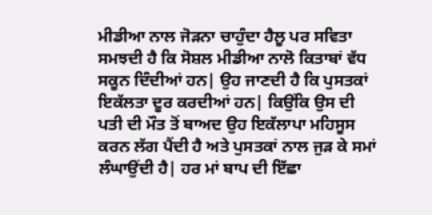ਮੀਡੀਆ ਨਾਲ ਜੋੜਨਾ ਚਾਹੁੰਦਾ ਹੈਲੂ ਪਰ ਸਵਿਤਾ ਸਮਝਦੀ ਹੈ ਕਿ ਸੋਸ਼ਲ ਮੀਡੀਆ ਨਾਲੋ ਕਿਤਾਬਾਂ ਵੱਧ ਸਕੂਨ ਦਿੰਦੀਆਂ ਹਨ| ਉਹ ਜਾਣਦੀ ਹੈ ਕਿ ਪੁਸਤਕਾਂ ਇਕੱਲਤਾ ਦੂਰ ਕਰਦੀਆਂ ਹਨ| ਕਿਉਂਕਿ ਉਸ ਦੀ ਪਤੀ ਦੀ ਮੌਤ ਤੋਂ ਬਾਅਦ ਉਹ ਇਕੱਲਾਪਾ ਮਹਿਸੂਸ ਕਰਨ ਲੱਗ ਪੈਂਦੀ ਹੈ ਅਤੇ ਪੁਸਤਕਾਂ ਨਾਲ ਜੁੜ ਕੇ ਸਮਾਂ ਲੰਘਾਉਂਦੀ ਹੈ| ਹਰ ਮਾਂ ਬਾਪ ਦੀ ਇੱਛਾ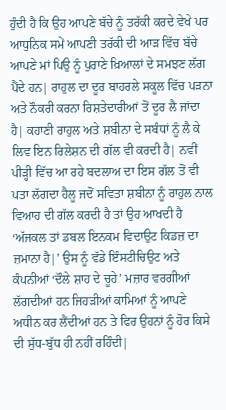ਹੁੰਦੀ ਹੈ ਕਿ ਉਹ ਆਪਣੇ ਬੱਚੇ ਨੂੰ ਤਰੱਕੀ ਕਰਦੇ ਵੇਖੇ ਪਰ ਆਧੁਨਿਕ ਸਮੇਂ ਆਪਣੀ ਤਰੱਕੀ ਦੀ ਆੜ ਵਿੱਚ ਬੱਚੇ ਆਪਣੇ ਮਾਂ ਪਿਉ ਨੂੰ ਪੁਰਾਣੇ ਖ਼ਿਆਲਾਂ ਦੇ ਸਮਝਣ ਲੱਗ ਪੈਂਦੇ ਹਨ| ਰਾਹੁਲ ਦਾ ਦੂਰ ਬਾਹਰਲੇ ਸਕੂਲ ਵਿੱਚ ਪੜਨਾ ਅਤੇ ਨੌਕਰੀ ਕਰਨਾ ਰਿਸ਼ਤੇਦਾਰੀਆਂ ਤੋਂ ਦੂਰ ਲੈ ਜਾਂਦਾ ਹੈ| ਕਹਾਣੀ ਰਾਹੁਲ ਅਤੇ ਸ਼ਬੀਨਾ ਦੇ ਸਬੰਧਾਂ ਨੂੰ ਲੈ ਕੇ ਲਿਵ ਇਨ ਰਿਲੇਸ਼ਨ ਦੀ ਗੱਲ ਵੀ ਕਰਦੀ ਹੈ| ਨਵੀਂ ਪੀੜ੍ਹੀ ਵਿੱਚ ਆ ਰਹੇ ਬਦਲਾਅ ਦਾ ਇਸ ਗੱਲ ਤੋਂ ਵੀ ਪਤਾ ਲੱਗਦਾ ਹੈਲੂ ਜਦੋਂ ਸਵਿਤਾ ਸ਼ਬੀਨਾ ਨੂੰ ਰਾਹੁਲ ਨਾਲ ਵਿਆਹ ਦੀ ਗੱਲ ਕਰਦੀ ਹੈ ਤਾਂ ਉਹ ਆਖਦੀ ਹੈ ‘ਅੱਜਕਲ ਤਾਂ ਡਬਲ ਇਨਕਮ ਵਿਦਾਉਟ ਕਿਡਜ਼ ਦਾ ਜ਼ਮਾਨਾ ਹੈ|’ ਉਸ ਨੂੰ ਵੱਡੇ ਇੰਸਟੀਚਿਉਟ ਅਤੇ ਕੰਪਨੀਆਂ ‘ਦੌਲੇ ਸ਼ਾਹ ਦੇ ਚੂਹੇ’ ਮਜ਼ਾਰ ਵਰਗੀਆਂ ਲੱਗਦੀਆਂ ਹਨ ਜਿਹੜੀਆਂ ਕਾਮਿਆਂ ਨੂੰ ਆਪਣੇ  ਅਧੀਨ ਕਰ ਲੈਂਦੀਆਂ ਹਨ ਤੇ ਫਿਰ ਉਹਨਾਂ ਨੂੰ ਹੋਰ ਕਿਸੇ ਦੀ ਸੁੱਧ-ਬੁੱਧ ਹੀ ਨਹੀਂ ਰਹਿੰਦੀ|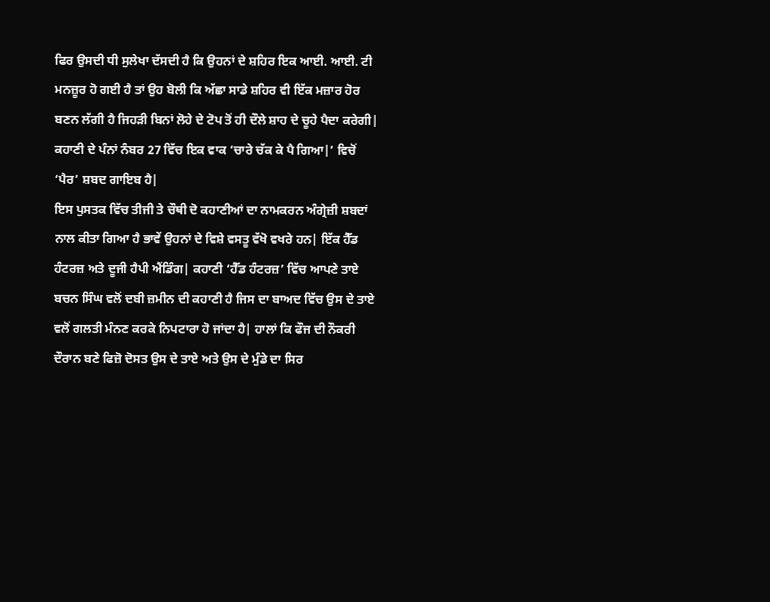ਫਿਰ ਉਸਦੀ ਧੀ ਸੁਲੇਖਾ ਦੱਸਦੀ ਹੈ ਕਿ ਉਹਨਾਂ ਦੇ ਸ਼ਹਿਰ ਇਕ ਆਈ. ਆਈ. ਟੀ ਮਨਜ਼ੂਰ ਹੋ ਗਈ ਹੈ ਤਾਂ ਉਹ ਬੋਲੀ ਕਿ ਅੱਛਾ ਸਾਡੇ ਸ਼ਹਿਰ ਵੀ ਇੱਕ ਮਜ਼ਾਰ ਹੋਰ ਬਣਨ ਲੱਗੀ ਹੈ ਜਿਹੜੀ ਬਿਨਾਂ ਲੋਹੇ ਦੇ ਟੋਪ ਤੋਂ ਹੀ ਦੌਲੇ ਸ਼ਾਹ ਦੇ ਚੂਹੇ ਪੈਦਾ ਕਰੇਗੀ| ਕਹਾਣੀ ਦੇ ਪੰਨਾਂ ਨੰਬਰ 27 ਵਿੱਚ ਇਕ ਵਾਕ ‘ਚਾਰੇ ਚੱਕ ਕੇ ਪੈ ਗਿਆ|’ ਵਿਚੋਂ ‘ਪੈਰ’ ਸ਼ਬਦ ਗਾਇਬ ਹੈ|
ਇਸ ਪੁਸਤਕ ਵਿੱਚ ਤੀਜੀ ਤੇ ਚੌਥੀ ਦੋ ਕਹਾਣੀਆਂ ਦਾ ਨਾਮਕਰਨ ਅੰਗ੍ਰੇਜ਼ੀ ਸ਼ਬਦਾਂ ਨਾਲ ਕੀਤਾ ਗਿਆ ਹੈ ਭਾਵੇਂ ਉਹਨਾਂ ਦੇ ਵਿਸ਼ੇ ਵਸਤੂ ਵੱਖੋ ਵਖਰੇ ਹਨ| ਇੱਕ ਹੈੱਡ ਹੰਟਰਜ਼ ਅਤੇ ਦੂਜੀ ਹੈਪੀ ਐਂਡਿੰਗ| ਕਹਾਣੀ ‘ਹੈੱਡ ਹੰਟਰਜ਼’ ਵਿੱਚ ਆਪਣੇ ਤਾਏ ਬਚਨ ਸਿੰਘ ਵਲੋਂ ਦਬੀ ਜ਼ਮੀਨ ਦੀ ਕਹਾਣੀ ਹੈ ਜਿਸ ਦਾ ਬਾਅਦ ਵਿੱਚ ਉਸ ਦੇ ਤਾਏ ਵਲੋਂ ਗਲਤੀ ਮੰਨਣ ਕਰਕੇ ਨਿਪਟਾਰਾ ਹੋ ਜਾਂਦਾ ਹੈ| ਹਾਲਾਂ ਕਿ ਫੌਜ ਦੀ ਨੌਕਰੀ ਦੌਰਾਨ ਬਣੇ ਫਿਜ਼ੋ ਦੋਸਤ ਉਸ ਦੇ ਤਾਏ ਅਤੇ ਉਸ ਦੇ ਮੁੰਡੇ ਦਾ ਸਿਰ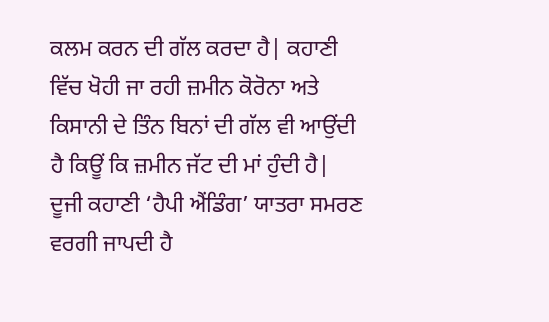ਕਲਮ ਕਰਨ ਦੀ ਗੱਲ ਕਰਦਾ ਹੈ| ਕਹਾਣੀ ਵਿੱਚ ਖੋਹੀ ਜਾ ਰਹੀ ਜ਼ਮੀਨ ਕੋਰੋਨਾ ਅਤੇ ਕਿਸਾਨੀ ਦੇ ਤਿੰਨ ਬਿਨਾਂ ਦੀ ਗੱਲ ਵੀ ਆਉਂਦੀ ਹੈ ਕਿਊਂ ਕਿ ਜ਼ਮੀਨ ਜੱਟ ਦੀ ਮਾਂ ਹੁੰਦੀ ਹੈ| ਦੂਜੀ ਕਹਾਣੀ ‘ਹੈਪੀ ਐਂਡਿੰਗ’ ਯਾਤਰਾ ਸਮਰਣ ਵਰਗੀ ਜਾਪਦੀ ਹੈ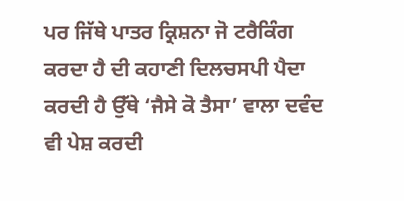ਪਰ ਜਿੱਥੇ ਪਾਤਰ ਕ੍ਰਿਸ਼ਨਾ ਜੋ ਟਰੈਕਿੰਗ ਕਰਦਾ ਹੈ ਦੀ ਕਹਾਣੀ ਦਿਲਚਸਪੀ ਪੈਦਾ ਕਰਦੀ ਹੈ ਉੱਥੇ ‘ਜੈਸੇ ਕੋ ਤੈਸਾ’ ਵਾਲਾ ਦਵੰਦ ਵੀ ਪੇਸ਼ ਕਰਦੀ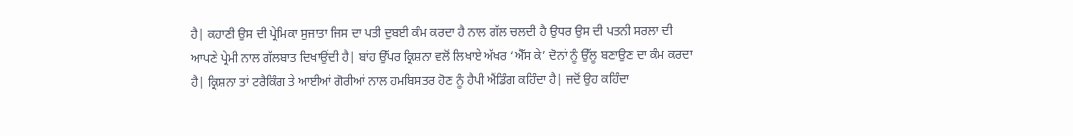ਹੈ| ਕਹਾਣੀ ਉਸ ਦੀ ਪ੍ਰੇਮਿਕਾ ਸੁਜਾਤਾ ਜਿਸ ਦਾ ਪਤੀ ਦੁਬਈ ਕੰਮ ਕਰਦਾ ਹੈ ਨਾਲ ਗੱਲ ਚਲਦੀ ਹੈ ਉਧਰ ਉਸ ਦੀ ਪਤਨੀ ਸਰਲਾ ਦੀ ਆਪਣੇ ਪ੍ਰੇਮੀ ਨਾਲ ਗੱਲਬਾਤ ਦਿਖਾਉਂਦੀ ਹੈ| ਬਾਂਹ ਉੱਪਰ ਕ੍ਰਿਸ਼ਨਾ ਵਲੋਂ ਲਿਖਾਏ ਅੱਖਰ ‘ਐੱਸ ਕੇ’ ਦੋਨਾਂ ਨੂੰ ਉੱਲੂ ਬਣਾਉਣ ਦਾ ਕੰਮ ਕਰਦਾ ਹੈ| ਕ੍ਰਿਸ਼ਨਾ ਤਾਂ ਟਰੈਕਿੰਗ ਤੇ ਆਈਆਂ ਗੋਰੀਆਂ ਨਾਲ ਹਮਬਿਸਤਰ ਹੋਣ ਨੂੰ ਹੈਪੀ ਐਂਡਿੰਗ ਕਹਿੰਦਾ ਹੈ| ਜਦੋਂ ਉਹ ਕਹਿੰਦਾ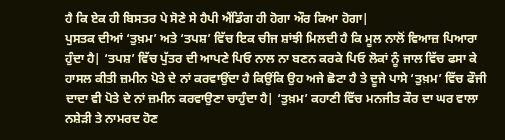ਹੈ ਕਿ ਏਕ ਹੀ ਬਿਸਤਰ ਪੇ ਸੋਣੇ ਸੇ ਹੈਪੀ ਐਂਡਿੰਗ ਹੀ ਹੋਗਾ ਔਰ ਕਿਆ ਹੋਗਾ|
ਪੁਸਤਕ ਦੀਆਂ ‘ਤੁਖ਼ਮ’ ਅਤੇ ‘ਤਪਸ਼’ ਵਿੱਚ ਇਕ ਚੀਜ ਸ਼ਾਂਝੀ ਮਿਲਦੀ ਹੈ ਕਿ ਮੂਲ ਨਾਲੋਂ ਵਿਆਜ਼ ਪਿਆਰਾ ਹੁੰਦਾ ਹੈ| ‘ਤਪਸ਼’ ਵਿੱਚ ਪੁੱਤਰ ਦੀ ਆਪਣੇ ਪਿਓ ਨਾਲ ਨਾ ਬਣਨ ਕਰਕੇ ਪਿਓ ਲੋਕਾਂ ਨੂੰ ਜਾਲ ਵਿੱਚ ਫਸਾ ਕੇ ਹਾਸਲ ਕੀਤੀ ਜ਼ਮੀਨ ਪੋਤੇ ਦੇ ਨਾਂ ਕਰਵਾਉਂਦਾ ਹੈ ਕਿਉਂਕਿ ਉਹ ਅਜੇ ਛੋਟਾ ਹੈ ਤੇ ਦੂਜੇ ਪਾਸੇ ‘ਤੁਖ਼ਮ’ ਵਿੱਚ ਫੌਜੀ ਦਾਦਾ ਵੀ ਪੋਤੇ ਦੇ ਨਾਂ ਜ਼ਮੀਨ ਕਰਵਾਉਣਾ ਚਾਹੁੰਦਾ ਹੈ| ‘ਤੁਖ਼ਮ’ ਕਹਾਣੀ ਵਿੱਚ ਮਨਜੀਤ ਕੌਰ ਦਾ ਘਰ ਵਾਲਾ ਨਸ਼ੇੜੀ ਤੇ ਨਾਮਰਦ ਹੋਣ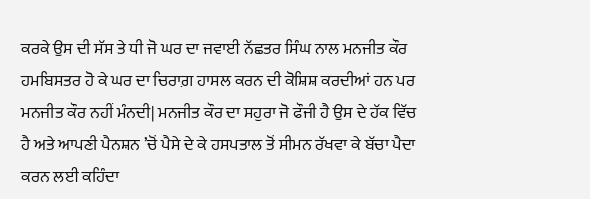ਕਰਕੇ ਉਸ ਦੀ ਸੱਸ ਤੇ ਧੀ ਜੋ ਘਰ ਦਾ ਜਵਾਈ ਨੱਛਤਰ ਸਿੰਘ ਨਾਲ ਮਨਜੀਤ ਕੌਰ ਹਮਬਿਸਤਰ ਹੋ ਕੇ ਘਰ ਦਾ ਚਿਰਾਗ਼ ਹਾਸਲ ਕਰਨ ਦੀ ਕੋਸ਼ਿਸ਼ ਕਰਦੀਆਂ ਹਨ ਪਰ ਮਨਜੀਤ ਕੌਰ ਨਹੀਂ ਮੰਨਦੀ| ਮਨਜੀਤ ਕੌਰ ਦਾ ਸਹੁਰਾ ਜੋ ਫੌਜੀ ਹੈ ਉਸ ਦੇ ਹੱਕ ਵਿੱਚ ਹੈ ਅਤੇ ਆਪਣੀ ਪੈਨਸ਼ਨ ’ਚੋਂ ਪੈਸੇ ਦੇ ਕੇ ਹਸਪਤਾਲ ਤੋਂ ਸੀਮਨ ਰੱਖਵਾ ਕੇ ਬੱਚਾ ਪੈਦਾ ਕਰਨ ਲਈ ਕਹਿੰਦਾ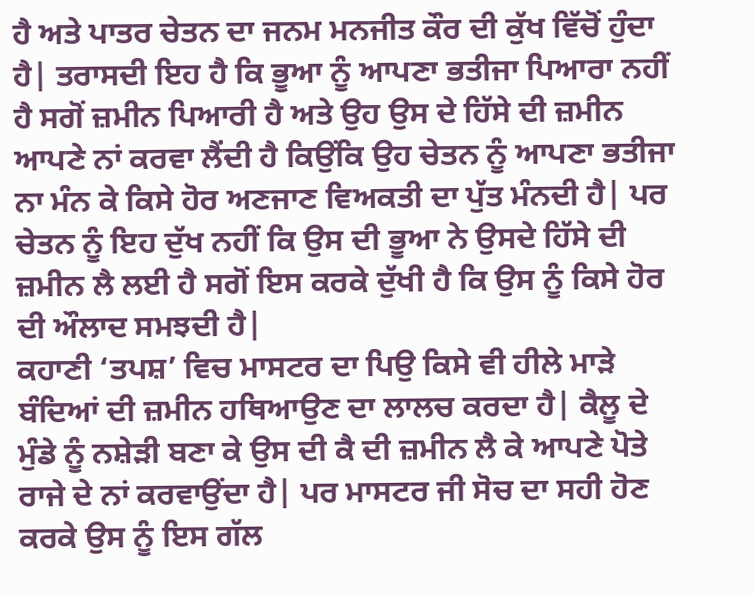ਹੈ ਅਤੇ ਪਾਤਰ ਚੇਤਨ ਦਾ ਜਨਮ ਮਨਜੀਤ ਕੌਰ ਦੀ ਕੁੱਖ ਵਿੱਚੋਂ ਹੁੰਦਾ ਹੈ| ਤਰਾਸਦੀ ਇਹ ਹੈ ਕਿ ਭੂਆ ਨੂੰ ਆਪਣਾ ਭਤੀਜਾ ਪਿਆਰਾ ਨਹੀਂ ਹੈ ਸਗੋਂ ਜ਼ਮੀਨ ਪਿਆਰੀ ਹੈ ਅਤੇ ਉਹ ਉਸ ਦੇ ਹਿੱਸੇ ਦੀ ਜ਼ਮੀਨ ਆਪਣੇ ਨਾਂ ਕਰਵਾ ਲੈਂਦੀ ਹੈ ਕਿਉਂਕਿ ਉਹ ਚੇਤਨ ਨੂੰ ਆਪਣਾ ਭਤੀਜਾ ਨਾ ਮੰਨ ਕੇ ਕਿਸੇ ਹੋਰ ਅਣਜਾਣ ਵਿਅਕਤੀ ਦਾ ਪੁੱਤ ਮੰਨਦੀ ਹੈ| ਪਰ ਚੇਤਨ ਨੂੰ ਇਹ ਦੁੱਖ ਨਹੀਂ ਕਿ ਉਸ ਦੀ ਭੂਆ ਨੇ ਉਸਦੇ ਹਿੱਸੇ ਦੀ ਜ਼ਮੀਨ ਲੈ ਲਈ ਹੈ ਸਗੋਂ ਇਸ ਕਰਕੇ ਦੁੱਖੀ ਹੈ ਕਿ ਉਸ ਨੂੰ ਕਿਸੇ ਹੋਰ ਦੀ ਔਲਾਦ ਸਮਝਦੀ ਹੈ|
ਕਹਾਣੀ ‘ਤਪਸ਼’ ਵਿਚ ਮਾਸਟਰ ਦਾ ਪਿਉ ਕਿਸੇ ਵੀ ਹੀਲੇ ਮਾੜੇ ਬੰਦਿਆਂ ਦੀ ਜ਼ਮੀਨ ਹਥਿਆਉਣ ਦਾ ਲਾਲਚ ਕਰਦਾ ਹੈ| ਕੈਲੂ ਦੇ ਮੁੰਡੇ ਨੂੰ ਨਸ਼ੇੜੀ ਬਣਾ ਕੇ ਉਸ ਦੀ ਕੈ ਦੀ ਜ਼ਮੀਨ ਲੈ ਕੇ ਆਪਣੇ ਪੋਤੇ ਰਾਜੇ ਦੇ ਨਾਂ ਕਰਵਾਉਂਦਾ ਹੈ| ਪਰ ਮਾਸਟਰ ਜੀ ਸੋਚ ਦਾ ਸਹੀ ਹੋਣ ਕਰਕੇ ਉਸ ਨੂੰ ਇਸ ਗੱਲ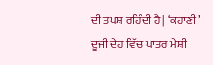ਦੀ ਤਪਸ਼ ਰਹਿੰਦੀ ਹੈ| ‘ਕਹਾਣੀ’ ਦੂਜੀ ਦੇਹ ਵਿੱਚ ਪਾਤਰ ਮੇਸ਼ੀ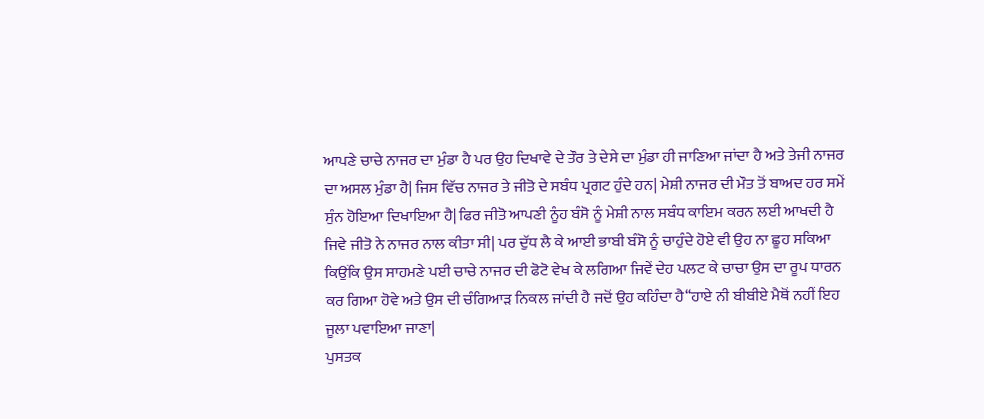ਆਪਣੇ ਚਾਚੇ ਨਾਜਰ ਦਾ ਮੁੰਡਾ ਹੈ ਪਰ ਉਹ ਦਿਖਾਵੇ ਦੇ ਤੌਰ ਤੇ ਦੇਸੇ ਦਾ ਮੁੰਡਾ ਹੀ ਜਾਣਿਆ ਜਾਂਦਾ ਹੈ ਅਤੇ ਤੇਜੀ ਨਾਜਰ ਦਾ ਅਸਲ ਮੁੰਡਾ ਹੈ| ਜਿਸ ਵਿੱਚ ਨਾਜਰ ਤੇ ਜੀਤੋ ਦੇ ਸਬੰਧ ਪ੍ਰਗਟ ਹੁੰਦੇ ਹਨ| ਮੇਸ਼ੀ ਨਾਜਰ ਦੀ ਮੌਤ ਤੋਂ ਬਾਅਦ ਹਰ ਸਮੇਂ ਸੁੰਨ ਹੋਇਆ ਦਿਖਾਇਆ ਹੈ| ਫਿਰ ਜੀਤੋ ਆਪਣੀ ਨੂੰਹ ਬੰਸੋ ਨੂੰ ਮੇਸ਼ੀ ਨਾਲ ਸਬੰਧ ਕਾਇਮ ਕਰਨ ਲਈ ਆਖਦੀ ਹੈ ਜਿਵੇ ਜੀਤੋ ਨੇ ਨਾਜਰ ਨਾਲ ਕੀਤਾ ਸੀ| ਪਰ ਦੁੱਧ ਲੈ ਕੇ ਆਈ ਭਾਬੀ ਬੰਸੋ ਨੂੰ ਚਾਹੁੰਦੇ ਹੋਏ ਵੀ ਉਹ ਨਾ ਛੂਹ ਸਕਿਆ ਕਿਉਂਕਿ ਉਸ ਸਾਹਮਣੇ ਪਈ ਚਾਚੇ ਨਾਜਰ ਦੀ ਫੋਟੋ ਵੇਖ ਕੇ ਲਗਿਆ ਜਿਵੇਂ ਦੇਹ ਪਲਟ ਕੇ ਚਾਚਾ ਉਸ ਦਾ ਰੂਪ ਧਾਰਨ ਕਰ ਗਿਆ ਹੋਵੇ ਅਤੇ ਉਸ ਦੀ ਚੰਗਿਆੜ ਨਿਕਲ ਜਾਂਦੀ ਹੈ ਜਦੋਂ ਉਹ ਕਹਿੰਦਾ ਹੈ‘‘ਹਾਏ ਨੀ ਬੀਬੀਏ ਮੈਥੋਂ ਨਹੀਂ ਇਹ ਜੂਲਾ ਪਵਾਇਆ ਜਾਣਾ|
ਪੁਸਤਕ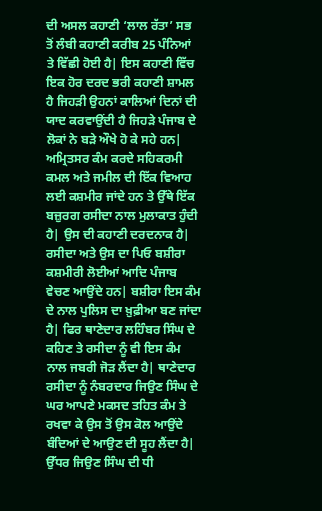ਦੀ ਅਸਲ ਕਹਾਣੀ ‘ਲਾਲ ਰੱਤਾ’ ਸਭ ਤੋਂ ਲੰਬੀ ਕਹਾਣੀ ਕਰੀਬ 25 ਪੰਨਿਆਂ ਤੇ ਵਿੱਛੀ ਹੋਈ ਹੈ| ਇਸ ਕਹਾਣੀ ਵਿੱਚ ਇਕ ਹੋਰ ਦਰਦ ਭਰੀ ਕਹਾਣੀ ਸ਼ਾਮਲ ਹੈ ਜਿਹੜੀ ਉਹਨਾਂ ਕਾਲਿਆਂ ਦਿਨਾਂ ਦੀ ਯਾਦ ਕਰਵਾਉਂਦੀ ਹੈ ਜਿਹੜੇ ਪੰਜਾਬ ਦੇ ਲੋਕਾਂ ਨੇ ਬੜੇ ਔਖੇ ਹੋ ਕੇ ਸਹੇ ਹਨ| ਅਮ੍ਰਿਤਸਰ ਕੰਮ ਕਰਦੇ ਸਹਿਕਰਮੀ ਕਮਲ ਅਤੇ ਜਮੀਲ ਦੀ ਇੱਕ ਵਿਆਹ ਲਈ ਕਸ਼ਮੀਰ ਜਾਂਦੇ ਹਨ ਤੇ ਉੱਥੇ ਇੱਕ ਬਜ਼ੁਰਗ ਰਸੀਦਾ ਨਾਲ ਮੁਲਾਕਾਤ ਹੁੰਦੀ ਹੈ| ਉਸ ਦੀ ਕਹਾਣੀ ਦਰਦਨਾਕ ਹੈ| ਰਸੀਦਾ ਅਤੇ ਉਸ ਦਾ ਪਿਓ ਬਸ਼ੀਰਾ ਕਸ਼ਮੀਰੀ ਲੋਈਆਂ ਆਦਿ ਪੰਜਾਬ ਵੇਚਣ ਆਉਂਦੇ ਹਨ| ਬਸ਼ੀਰਾ ਇਸ ਕੰਮ ਦੇ ਨਾਲ ਪੁਲਿਸ ਦਾ ਖ਼ੁਫ਼ੀਆ ਬਣ ਜਾਂਦਾ ਹੈ| ਫਿਰ ਥਾਣੇਦਾਰ ਲਹਿੰਬਰ ਸਿੰਘ ਦੇ ਕਹਿਣ ਤੇ ਰਸੀਦਾ ਨੂੰ ਵੀ ਇਸ ਕੰਮ ਨਾਲ ਜਬਰੀ ਜੋੜ ਲੈਂਦਾ ਹੈ| ਥਾਣੇਦਾਰ ਰਸੀਦਾ ਨੂੰ ਨੰਬਰਦਾਰ ਜਿਉਣ ਸਿੰਘ ਦੇ ਘਰ ਆਪਣੇ ਮਕਸਦ ਤਹਿਤ ਕੰਮ ਤੇ ਰਖਵਾ ਕੇ ਉਸ ਤੋਂ ਉਸ ਕੋਲ ਆਉਂਦੇ ਬੰਦਿਆਂ ਦੇ ਆਉਣ ਦੀ ਸੂਹ ਲੈਂਦਾ ਹੈ| ਉੱਧਰ ਜਿਉਣ ਸਿੰਘ ਦੀ ਧੀ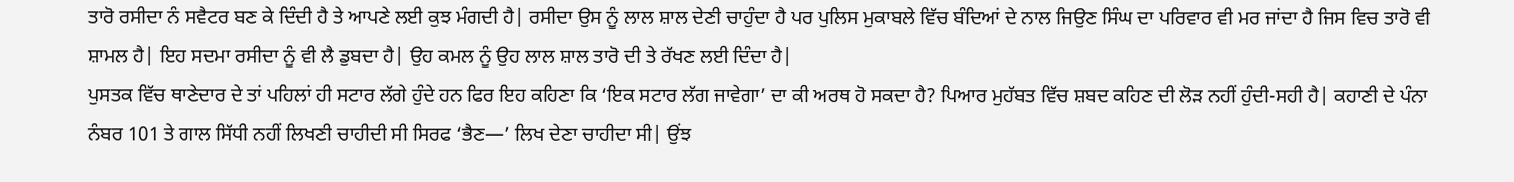ਤਾਰੋ ਰਸੀਦਾ ਨੰ ਸਵੈਟਰ ਬਣ ਕੇ ਦਿੰਦੀ ਹੈ ਤੇ ਆਪਣੇ ਲਈ ਕੁਝ ਮੰਗਦੀ ਹੈ| ਰਸੀਦਾ ਉਸ ਨੂੰ ਲਾਲ ਸ਼ਾਲ ਦੇਣੀ ਚਾਹੁੰਦਾ ਹੈ ਪਰ ਪੁਲਿਸ ਮੁਕਾਬਲੇ ਵਿੱਚ ਬੰਦਿਆਂ ਦੇ ਨਾਲ ਜਿਉਣ ਸਿੰਘ ਦਾ ਪਰਿਵਾਰ ਵੀ ਮਰ ਜਾਂਦਾ ਹੈ ਜਿਸ ਵਿਚ ਤਾਰੋ ਵੀ ਸ਼ਾਮਲ ਹੈ| ਇਹ ਸਦਮਾ ਰਸੀਦਾ ਨੂੰ ਵੀ ਲੈ ਡੁਬਦਾ ਹੈ| ਉਹ ਕਮਲ ਨੂੰ ਉਹ ਲਾਲ ਸ਼ਾਲ ਤਾਰੋ ਦੀ ਤੇ ਰੱਖਣ ਲਈ ਦਿੰਦਾ ਹੈ|
ਪੁਸਤਕ ਵਿੱਚ ਥਾਣੇਦਾਰ ਦੇ ਤਾਂ ਪਹਿਲਾਂ ਹੀ ਸਟਾਰ ਲੱਗੇ ਹੁੰਦੇ ਹਨ ਫਿਰ ਇਹ ਕਹਿਣਾ ਕਿ ‘ਇਕ ਸਟਾਰ ਲੱਗ ਜਾਵੇਗਾ’ ਦਾ ਕੀ ਅਰਥ ਹੋ ਸਕਦਾ ਹੈ? ਪਿਆਰ ਮੁਹੱਬਤ ਵਿੱਚ ਸ਼ਬਦ ਕਹਿਣ ਦੀ ਲੋੜ ਨਹੀਂ ਹੁੰਦੀ-ਸਹੀ ਹੈ| ਕਹਾਣੀ ਦੇ ਪੰਨਾ ਨੰਬਰ 101 ਤੇ ਗਾਲ ਸਿੱਧੀ ਨਹੀਂ ਲਿਖਣੀ ਚਾਹੀਦੀ ਸੀ ਸਿਰਫ ‘ਭੈਣ—’ ਲਿਖ ਦੇਣਾ ਚਾਹੀਦਾ ਸੀ| ਉਂਝ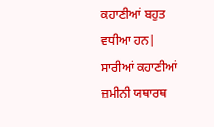ਕਹਾਣੀਆਂ ਬਹੁਤ ਵਧੀਆ ਹਨ| ਸਾਰੀਆਂ ਕਹਾਣੀਆਂ ਜ਼ਮੀਨੀ ਯਥਾਰਥ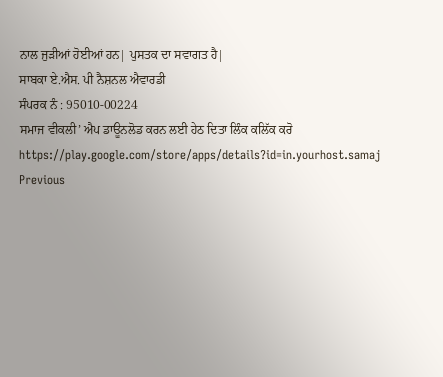ਨਾਲ ਜੁੜੀਆਂ ਹੋਈਆਂ ਹਨ| ਪੁਸਤਕ ਦਾ ਸਵਾਗਤ ਹੈ|
ਸਾਬਕਾ ਏ.ਐਸ. ਪੀ ਨੈਸ਼ਨਲ ਐਵਾਰਡੀ
ਸੰਪਰਕ ਨੰ : 95010-00224
ਸਮਾਜ ਵੀਕਲੀ’ ਐਪ ਡਾਊਨਲੋਡ ਕਰਨ ਲਈ ਹੇਠ ਦਿਤਾ ਲਿੰਕ ਕਲਿੱਕ ਕਰੋ
https://play.google.com/store/apps/details?id=in.yourhost.samaj
Previous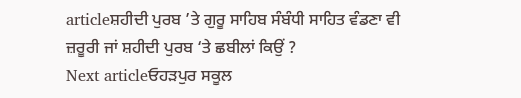articleਸ਼ਹੀਦੀ ਪੁਰਬ ’ਤੇ ਗੁਰੂ ਸਾਹਿਬ ਸੰਬੰਧੀ ਸਾਹਿਤ ਵੰਡਣਾ ਵੀ ਜ਼ਰੂਰੀ ਜਾਂ ਸ਼ਹੀਦੀ ਪੁਰਬ ‘ਤੇ ਛਬੀਲਾਂ ਕਿਉਂ ?
Next articleਓਹੜਪੁਰ ਸਕੂਲ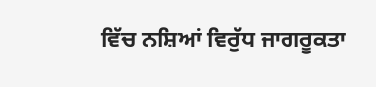ਵਿੱਚ ਨਸ਼ਿਆਂ ਵਿਰੁੱਧ ਜਾਗਰੂਕਤਾ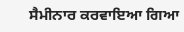ਸੈਮੀਨਾਰ ਕਰਵਾਇਆ ਗਿਆ